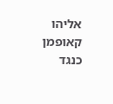אליהו קאופמן כנגד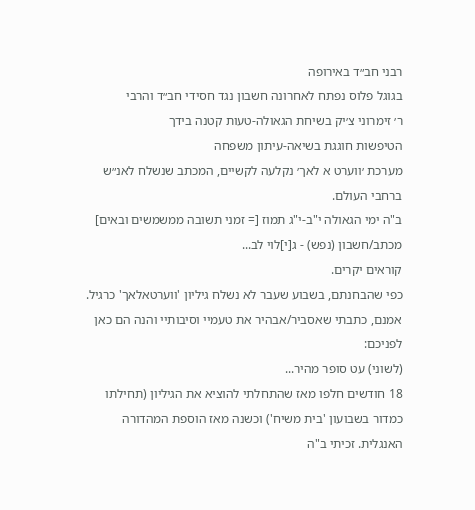רבני חב״ד באירופה
בגוגל פלוס נפתח לאחרונה חשבון נגד חסידי חב״ד והרבי
ר׳ זימרוני צ׳יק בשיחת הגאולה-טעות קטנה בידך
הטיפשות חוגגת בשיאה-עיתון משפחה
מערכת ׳ווערט א לאך׳ נקלעה לקשיים, המכתב שנשלח לאנ״ש ברחבי העולם.
ב"ה ימי הגאולה י"ב-י"ג תמוז [= זמני תשובה ממשמשים ובאים]
מכתב/חשבון (נפש) - ג[י]לוי לב...
קוראים יקרים.
כפי שהבחנתם, בשבוע שעבר לא נשלח גיליון 'ווערטאלאך' כרגיל. אמנם, כתבתי שאסביר/אבהיר את טעמיי וסיבותיי והנה הם כאן לפניכם:
(לשוני) עט סופר מהיר...
18 חודשים חלפו מאז שהתחלתי להוציא את הגיליון (תחילתו כמדור בשבועון 'בית משיח') וכשנה מאז הוספת המהדורה האנגלית. זכיתי ב"ה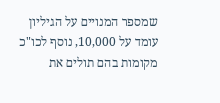שמספר המנויים על הגיליון עומד על 10,000, נוסף לכו"כ מקומות בהם תולים את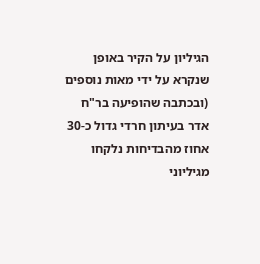הגיליון על הקיר באופן שנקרא על ידי מאות נוספים (ובכתבה שהופיעה בר"ח אדר בעיתון חרדי גדול כ-30 אחוז מהבדיחות נלקחו מגיליוני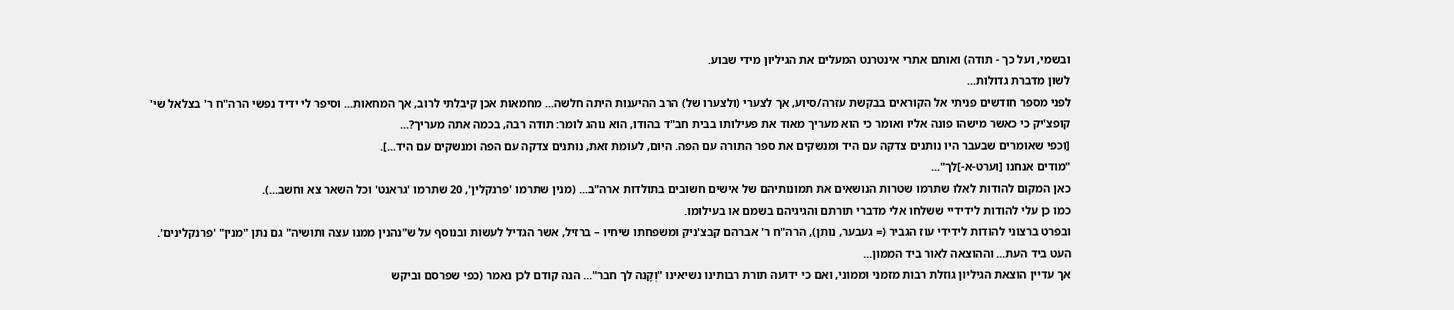ובשמי, ועל כך - תודה) ואותם אתרי אינטרנט המעלים את הגיליון מידי שבוע.
לשון מדברת גדולות...
לפני מספר חודשים פניתי אל הקוראים בבקשת עזרה/סיוע, אך לצערי (ולצערו של) הרב ההיענות היתה חלשה... מחמאות אכן קיבלתי לרוב, אך המחאות... וסיפר לי ידיד נפשי הרה"ח ר' בצלאל שי' קופצ'יק כי כאשר מישהו פונה אליו ואומר כי הוא מעריך מאוד את פעילותו בבית חב"ד בהודו, הוא נוהג לומר: תודה רבה, בכמה אתה מעריך?...
[וכפי שאומרים שבעבר היו נותנים צדקה עם היד ומנשקים את ספר התורה עם הפה. היום, לעומת זאת, נותנים צדקה עם הפה ומנשקים עם היד...].
"מודים אנחנו [וערט-א-]לך"...
כאן המקום להודות לאלו שתרמו שטרות הנושאים את תמונותיהם של אישים חשובים בתולדות ארה"ב... (מנין שתרמו 'פרנקלין', 20 שתרמו 'גראנט' וכל השאר צא וחשב...).
כמו כן עלי להודות לידידיי ששלחו אלי מדברי תורתם והגיגיהם בשמם או בעילומו.
ובפרט ברצוני להודות לידידי עוז הגביר (= געבער, נותן), הרה"ח ר' אברהם קבצ'ניק ומשפחתו שיחיו – ברזיל, אשר הגדיל לעשות ובנוסף על ש"נהנין ממנו עצה ותושיה" גם נתן "מנין" 'פרנקלינים'.
העט ביד העת... וההוצאה לאור ביד הממון...
אך עדיין הוצאת הגיליון גוזלת רבות מזמני וממוני, ואם כי ידועה תורת רבותינו נשיאינו "וְקָנה לך חבר"... הנה קודם לכן נאמר (כפי שפרסם וביקש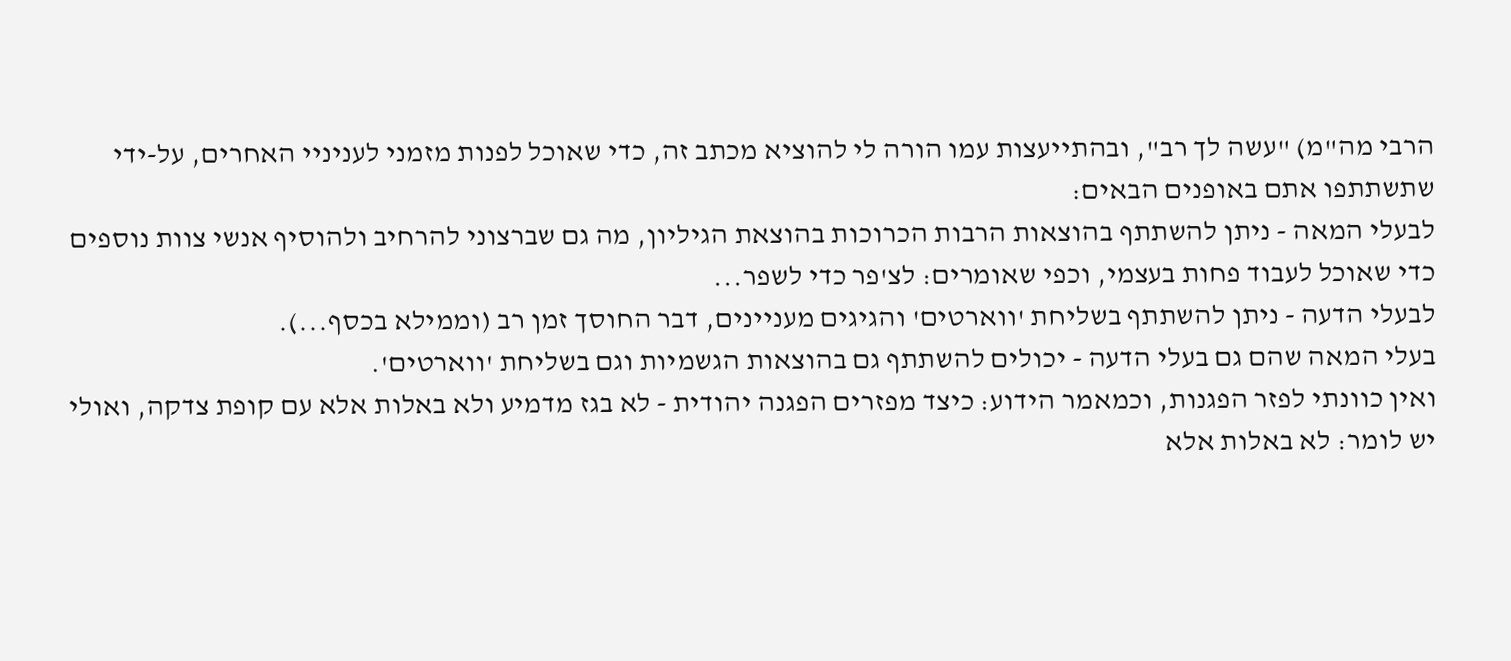הרבי מה"מ) "עשה לך רב", ובהתייעצות עמו הורה לי להוציא מכתב זה, כדי שאוכל לפנות מזמני לעניניי האחרים, על-ידי שתשתתפו אתם באופנים הבאים:
לבעלי המאה - ניתן להשתתף בהוצאות הרבות הכרוכות בהוצאת הגיליון, מה גם שברצוני להרחיב ולהוסיף אנשי צוות נוספים כדי שאוכל לעבוד פחות בעצמי, וכפי שאומרים: לצ'פר כדי לשפר...
לבעלי הדעה - ניתן להשתתף בשליחת 'ווארטים' והגיגים מעניינים, דבר החוסך זמן רב (וממילא בכסף...).
בעלי המאה שהם גם בעלי הדעה - יכולים להשתתף גם בהוצאות הגשמיות וגם בשליחת 'ווארטים'.
ואין כוונתי לפזר הפגנות, וכמאמר הידוע: כיצד מפזרים הפגנה יהודית - לא בגז מדמיע ולא באלות אלא עם קופת צדקה, ואולי יש לומר: לא באלות אלא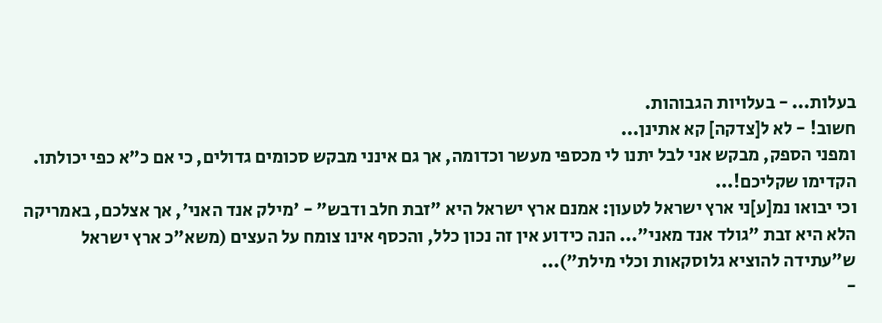בעלות... - בעלויות הגבוהות.
חשוב! - לא ל[צדקה] קא אתינן...
ומפני הספק, מבקש אני לבל יתנו לי מכספי מעשר וכדומה, אך גם אינני מבקש סכומים גדולים, כי אם כ"א כפי יכולתו.
הקדימו שקליכם!...
וכי יבואו נמ[ע]ני ארץ ישראל לטעון: אמנם ארץ ישראל היא "זבת חלב ודבש" - 'מילק אנד האני', אך אצלכם, באמריקה הלא היא זבת "גולד אנד מאני"... הנה כידוע אין זה נכון כלל, והכסף אינו צומח על העצים (משא"כ ארץ ישראל ש"עתידה להוציא גלוסקאות וכלי מילת")...
-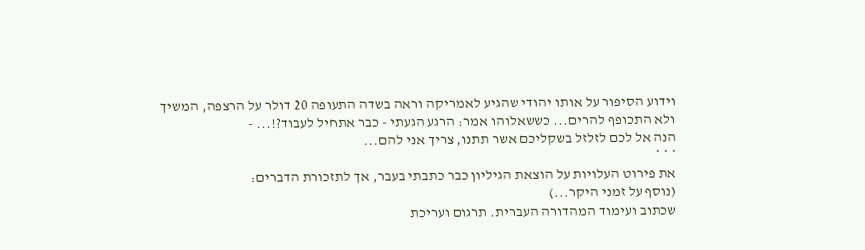וידוע הסיפור על אותו יהודי שהגיע לאמריקה וראה בשדה התעופה 20 דולר על הרצפה, המשיך ולא התכופף להרים... כששאלוהו אמר: הרגע הגעתי - כבר אתחיל לעבוד?!... -
הנה אל לכם לזלזל בשקליכם אשר תתנו, צריך אני להם...
* * *
את פירוט העלויות על הוצאת הגיליון כבר כתבתי בעבר, אך לתזכורת הדברים:
(נוסף על זמני היקר...)
שכתוב ועימוד המהדורה העברית. תרגום ועריכת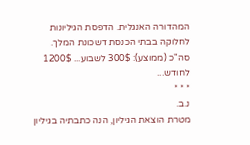המהדורה האנגלית. הדפסת הגיליונות לחלוקה בבתי הכנסת דשכונת המלך.
סה"כ (ממוצע): 300$ לשבוע... 1200$ לחודש...
* * *
נ.ב.
מטרת הוצאת הגיליון, הנה כתבתיה בגיליון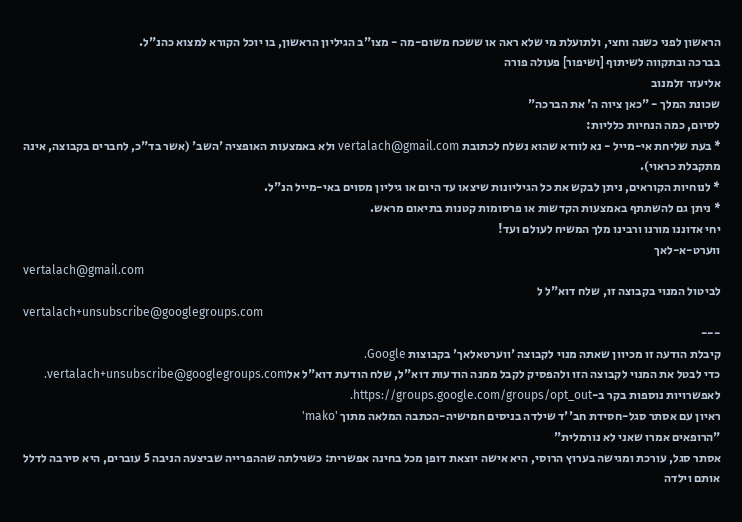הראשון לפני כשנה וחצי, ולתועלת מי שלא ראה או ששכח משום-מה - מצו"ב הגיליון הראשון, בו יוכל הקורא למצוא כהנ"ל.
בברכה ובתקווה לשיתוף [ושיפור] פעולה פורה
אליעזר זלמנוב
שכונת המלך - "כאן ציוה ה' את הברכה"
לסיום, כמה הנחיות כלליות:
* בעת שליחת אי-מייל - נא לוודא שהוא נשלח לכתובת vertalach@gmail.com ולא באמצעות האופציה 'השב' (אשר בד"כ, לחברים בקבוצה, אינה מתקבלת כראוי).
* לנוחיות הקוראים, ניתן לבקש את כל הגיליונות שיצאו עד היום או גיליון מסוים באי-מייל הנ"ל.
* ניתן גם להשתתף באמצעות הקדשות או פרסומות קטנות בתיאום מראש.
יחי אדוננו מורנו ורבינו מלך המשיח לעולם ועד!
ווערט-א-לאך
vertalach@gmail.com
לביטול המנוי בקבוצה זו, שלח דוא"ל ל
vertalach+unsubscribe@googlegroups.com
---
קיבלת הודעה זו מכיוון שאתה מנוי לקבוצה 'ווערטאלאך' בקבוצות Google.
כדי לבטל את המנוי לקבוצה הזו ולהפסיק לקבל ממנה הודעות דוא"ל, שלח הודעת דוא"ל אלvertalach+unsubscribe@googlegroups.com.
לאפשרויות נוספות בקר ב-https://groups.google.com/groups/opt_out.
ראיון עם אסתר סגל-חסידת חב''ד שילדה בניסים חמישיה-הכתבה המלאה מתוך 'mako'
"הרופאים אמרו שאני לא נורמלית"
אסתר סגל, עורכת ומגישה בערוץ הרוסי, היא אישה יוצאת דופן מכל בחינה אפשרית: כשגילתה שההפרייה שביצעה הניבה 5 עוברים, היא סירבה לדלל אותם וילדה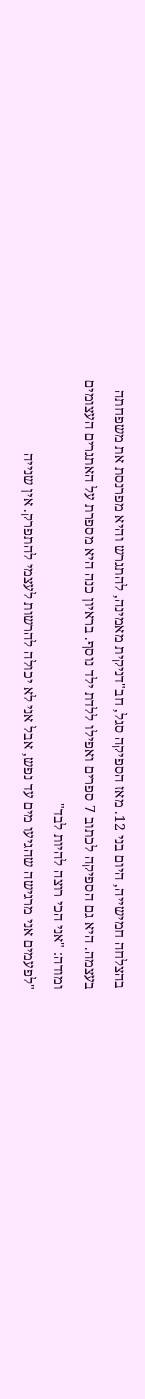בהצלחה חמישייה, היום בני 12. מאז הספיקה סגל, חב"דניקית מאמינה, להתגרש והיא מפרנסת את משפחתה בעצמה. היא גם הספיקה לכתוב 7 ספרים ואפילו ללדת ילד נוסף. בראיון כנה היא מספרת על האתגרים העצומים ומודה: "אני הכי רוצה להיות לבד"
"לפעמים אני מרגישה שהגיעו מים עד נפש, אבל אני לא יכולה להרשות לעצמי להתפרק. אין שנייה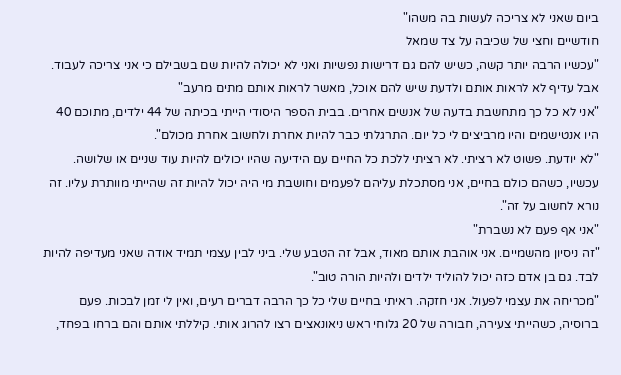ביום שאני לא צריכה לעשות בה משהו"
חודשיים וחצי של שכיבה על צד שמאל
"עכשיו הרבה יותר קשה, כשיש להם גם דרישות נפשיות ואני לא יכולה להיות שם בשבילם כי אני צריכה לעבוד. אבל עדיף לא לראות אותם ולדעת שיש להם אוכל, מאשר לראות אותם מתים מרעב"
"אני לא כל כך מתחשבת בדעה של אנשים אחרים. בבית הספר היסודי הייתי בכיתה של 44 ילדים, מתוכם 40 היו אנטישמים והיו מרביצים לי כל יום. התרגלתי כבר להיות אחרת ולחשוב אחרת מכולם".
"לא יודעת. פשוט לא רציתי. לא רציתי ללכת כל החיים עם הידיעה שהיו יכולים להיות עוד שניים או שלושה. עכשיו, כשהם כולם בחיים, אני מסתכלת עליהם לפעמים וחושבת מי היה יכול להיות זה שהייתי מוותרת עליו. זה נורא לחשוב על זה".
"אני אף פעם לא נשברת"
"זה ניסיון מהשמיים. אני אוהבת אותם מאוד, אבל זה הטבע שלי. ביני לבין עצמי תמיד אודה שאני מעדיפה להיות לבד. גם בן אדם כזה יכול להוליד ילדים ולהיות הורה טוב".
"מכריחה את עצמי לפעול. אני חזקה. ראיתי בחיים שלי כל כך הרבה דברים רעים, ואין לי זמן לבכות. פעם ברוסיה, כשהייתי צעירה, חבורה של 20 גלוחי ראש ניאונאצים רצו להרוג אותי. קיללתי אותם והם ברחו בפחד,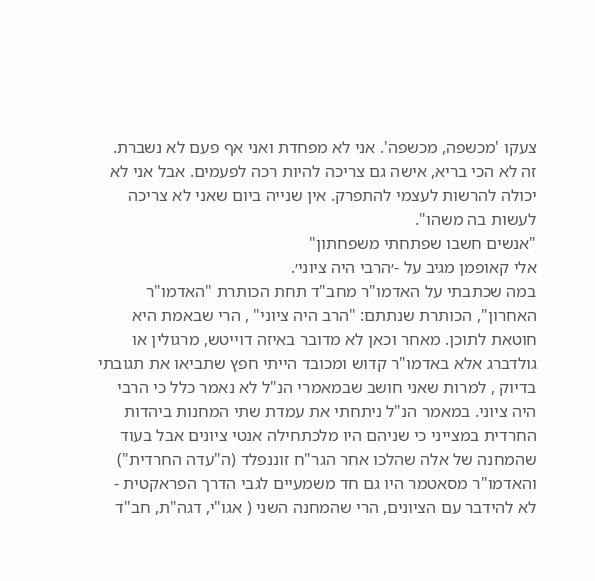צעקו 'מכשפה, מכשפה'. אני לא מפחדת ואני אף פעם לא נשברת. זה לא הכי בריא, אישה גם צריכה להיות רכה לפעמים. אבל אני לא יכולה להרשות לעצמי להתפרק. אין שנייה ביום שאני לא צריכה לעשות בה משהו".
"אנשים חשבו שפתחתי משפחתון"
אלי קאופמן מגיב על -׳הרבי היה ציוני׳.
במה שכתבתי על האדמו"ר מחב"ד תחת הכותרת "האדמו"ר האחרון", הכותרת שנתתם: "הרב היה ציוני" , הרי שבאמת היא חוטאת לתוכן. מאחר וכאן לא מדובר באיזה דוייטש, מרגולין או גולדברג אלא באדמו"ר קדוש ומכובד הייתי חפץ שתביאו את תגובתי בדיוק , למרות שאני חושב שבמאמרי הנ"ל לא נאמר כלל כי הרבי היה ציוני. במאמר הנ"ל ניתחתי את עמדת שתי המחנות ביהדות החרדית במצייני כי שניהם היו מלכתחילה אנטי ציונים אבל בעוד שהמחנה של אלה שהלכו אחר הגר"ח זוננפלד (ה"עדה החרדית") והאדמו"ר מסאטמר היו גם חד משמעיים לגבי הדרך הפראקטית - לא להידבר עם הציונים, הרי שהמחנה השני ( אגו"י, דגה"ת, חב"ד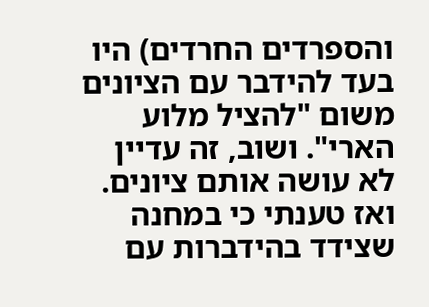והספרדים החרדים) היו בעד להידבר עם הציונים משום "להציל מלוע הארי". ושוב, זה עדיין לא עושה אותם ציונים. ואז טענתי כי במחנה שצידד בהידברות עם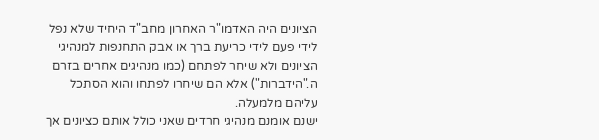הציונים היה האדמו"ר האחרון מחב"ד היחיד שלא נפל לידי פעם לידי כריעת ברך או אבק התחנפות למנהיגי הציונים ולא שיחר לפתחם (כמו מנהיגים אחרים בזרם ה."הידברות") אלא הם שיחרו לפתחו והוא הסתכל עליהם מלמעלה.
ישנם אומנם מנהיגי חרדים שאני כולל אותם כציונים אך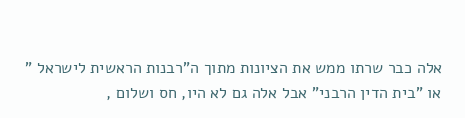אלה כבר שרתו ממש את הציונות מתוך ה"רבנות הראשית לישראל " או "בית הדין הרבני" אבל אלה גם לא היו, חס ושלום ,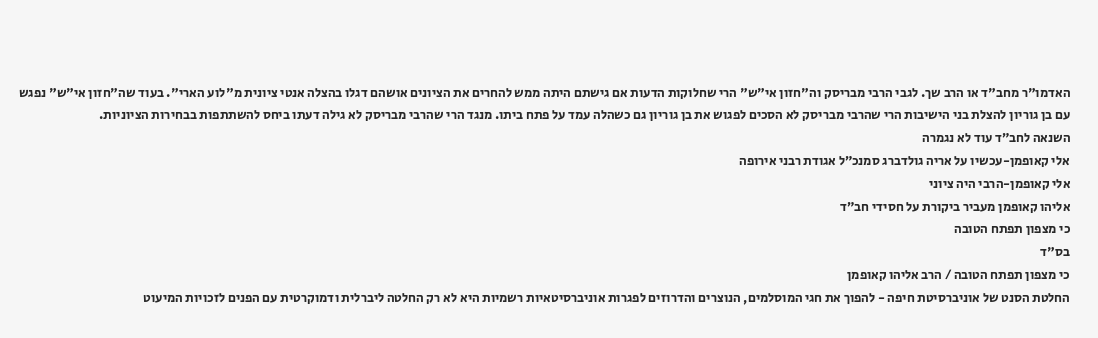האדמו"ר מחב"ד או הרב שך. לגבי הרבי מבריסק וה"חזון אי"ש" הרי שחלוקות הדעות אם גישתם היתה ממש להחרים את הציונים אושהם דגלו בהצלה אנטי ציונית מ"לוע הארי". בעוד שה"חזון אי"ש" נפגש עם בן גוריון להצלת בני הישיבות הרי שהרבי מבריסק לא הסכים לפגוש את בן גוריון גם כשהלה עמד על פתח ביתו. מנגד הרי שהרבי מבריסק לא גילה דעתו ביחס להשתתפות בבחירות הציוניות.
השנאה לחב״ד עוד לא נגמרה
אלי קאופמן-עכשיו על אריה גולדברג סמנכ״ל אגודת רבני אירופה
אלי קאופמן-הרבי היה ציוני
אליהו קאופמן מעביר ביקורת על חסידי חב״ד
כי מצפון תפתח הטובה
בס"ד
כי מצפון תפתח הטובה / הרב אליהו קאופמן
החלטת הסנט של אוניברסיטת חיפה - להפוך את חגי המוסלמים, הנוצרים והדרוזים לפגרות אוניברסיטאיות רשמיות היא לא רק החלטה ליברלית ודמוקרטית עם הפנים לזכויות המיעוט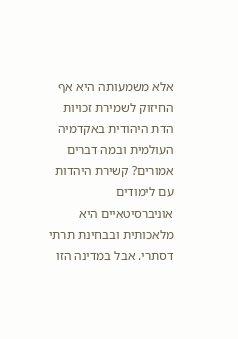אלא משמעותה היא אף החיזוק לשמירת זכויות הדת היהודית באקדמיה העולמית ובמה דברים אמורים? קשירת היהדות עם לימודים אוניברסיטאיים היא מלאכותית ובבחינת תרתי דסתרי. אבל במדינה הזו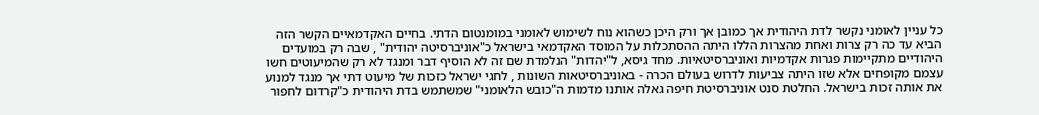כל עניין לאומני נקשר לדת היהודית אך כמובן אך ורק היכן כשהוא נוח לשימוש לאומני במומנטום הדתי. בחיים האקדמאיים הקשר הזה הביא עד כה רק צרות ואחת מהצרות הללו היתה ההסתכלות על המוסד האקדמאי בישראל כ"אוניברסיטה יהודית" , שבה רק במועדים היהודיים מתקיימות פגרות אקדמיות ואוניברסיטאיות. מחד גיסא, ל"יהדות" הנלמדת שם זה לא הוסיף דבר ומנגד לא רק שהמיעוטים חשו עצמם מקופחים אלא שזו היתה צביעות לדרוש בעולם הכרה - באוניברסיטאות השונות , לחגי ישראל כזכות של מיעוט דתי אך מנגד למנוע את אותה זכות בישראל. החלטת סנט אוניברסיטת חיפה גאלה אותנו מדמות ה"כובש הלאומני" שמשתמש בדת היהודית כ"קרדום לחפור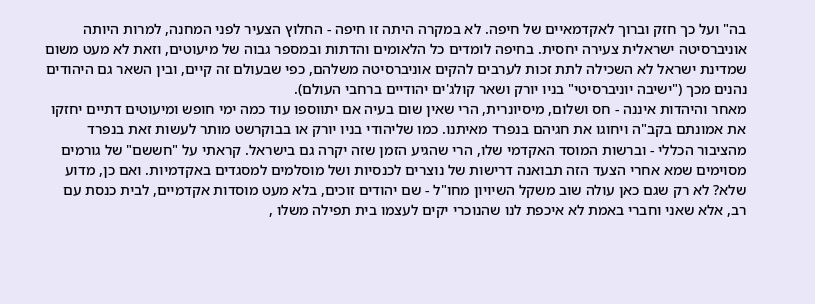בה" ועל כך חזק וברוך לאקדמאיים של חיפה. לא במקרה היתה זו חיפה - החלוץ הצעיר לפני המחנה, למרות היותה אוניברסיטה ישראלית צעירה יחסית. בחיפה לומדים כל הלאומים והדתות ובמספר גבוה של מיעוטים, וזאת לא מעט משום שמדינת ישראל לא השכילה לתת זכות לערבים להקים אוניברסיטה משלהם, כפי שבעולם זה קיים, ובין השאר גם היהודים נהנים מכך ("ישיבה יוניברסיטי" בניו יורק ושאר קולג'ים יהודיים ברחבי העולם).
מאחר והיהדות איננה - חס ושלום, מיסיונרית, הרי שאין שום בעיה אם יתווספו עוד כמה ימי חופש ומיעוטים דתיים יחזקו את אמונתם בקב"ה ויחוגו את חגיהם בנפרד מאיתנו. כמו שליהודי בניו יורק או בבוקרשט מותר לעשות זאת בנפרד מהציבור הכללי - וברשות המוסד האקדמי שלו, הרי שהגיע הזמן שזה יקרה גם בישראל. קראתי על "חששם" של גורמים מסוימים שמא אחרי הצעד הזה תבואנה דרישות של נוצרים לכנסיות ושל מוסלמים למסגדים באקדמיות. ואם כן, מדוע שלא? לא רק שגם כאן עולה שוב משקל השיויון מחו"ל - שם יהודים זוכים, בלא מעט מוסדות אקדמיים, לבית כנסת עם רב, אלא שאני וחברי באמת לא איכפת לנו שהנוכרי יקים לעצמו בית תפילה משלו ,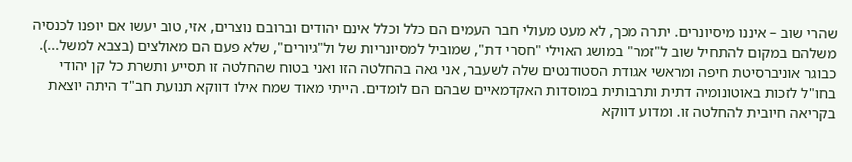שהרי שוב – איננו מיסיונרים. יתרה מכך, לא מעט מעולי חבר העמים הם כלל וכלל אינם יהודים וברובם נוצרים, אזי, טוב יעשו אם יופנו לכנסיה משלהם במקום להתחיל שוב ל"זמר" במושג האוילי "חסרי דת", שמוביל למסיונריות של ול"גיורים", שלא פעם הם מאולצים (בצבא למשל...).
כבוגר אוניברסיטת חיפה ומראשי אגודת הסטודנטים שלה לשעבר, אני גאה בהחלטה הזו ואני בטוח שהחלטה זו תסייע ותשרת כל קן יהודי בחו"ל לזכות באוטונומיה דתית ותרבותית במוסדות האקדמאיים שבהם הם לומדים. הייתי מאוד שמח אילו דווקא תנועת חב"ד היתה יוצאת בקריאה חיובית להחלטה זו. ומדוע דווקא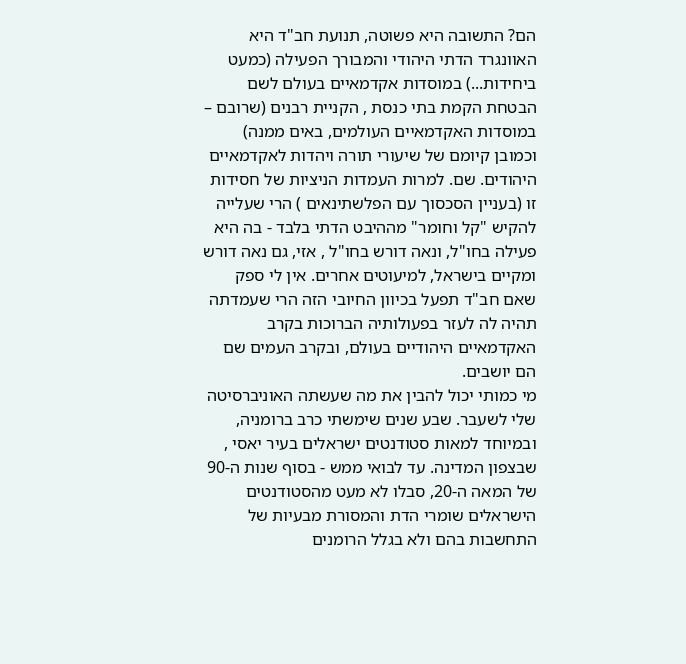הם? התשובה היא פשוטה, תנועת חב"ד היא האוונגרד הדתי היהודי והמבורך הפעילה (כמעט ביחידות...) במוסדות אקדמאיים בעולם לשם הבטחת הקמת בתי כנסת , הקניית רבנים (שרובם – במוסדות האקדמאיים העולמים, באים ממנה) וכמובן קיומם של שיעורי תורה ויהדות לאקדמאיים היהודים. שם. למרות העמדות הניציות של חסידות זו (בעניין הסכסוך עם הפלשתינאים ) הרי שעלייה להקיש "קל וחומר" מההיבט הדתי בלבד - בה היא פעילה בחו"ל, ונאה דורש בחו"ל , אזי, גם נאה דורש ומקיים בישראל, למיעוטים אחרים. אין לי ספק שאם חב"ד תפעל בכיוון החיובי הזה הרי שעמדתה תהיה לה לעזר בפעולותיה הברוכות בקרב האקדמאיים היהודיים בעולם, ובקרב העמים שם הם יושבים.
מי כמותי יכול להבין את מה שעשתה האוניברסיטה שלי לשעבר. שבע שנים שימשתי כרב ברומניה, ובמיוחד למאות סטודנטים ישראלים בעיר יאסי , שבצפון המדינה. עד לבואי ממש - בסוף שנות ה-90 של המאה ה-20, סבלו לא מעט מהסטודנטים הישראלים שומרי הדת והמסורת מבעיות של התחשבות בהם ולא בגלל הרומנים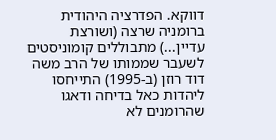דווקא. הפדרציה היהודית ברומניה שרצה (ושורצת עדיין...) מתבוללים קומוניסטים לשעבר שממותו של הרב משה דוד רוזן (ב-1995) התייחסו ליהדות כאל בדיחה ודאגו שהרומנים לא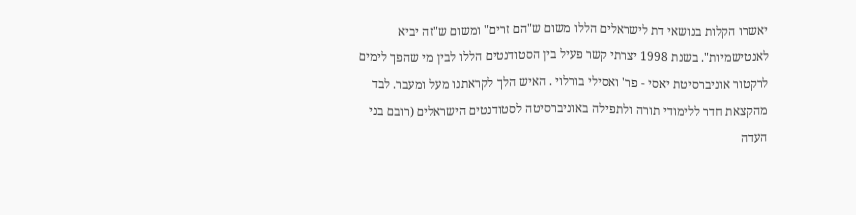יאשרו הקלות בנושאי דת לישראלים הללו משום ש"הם זרים" ומשום ש"זה יביא לאנטישמיות". בשנת 1998 יצרתי קשר פעיל בין הסטודנטים הללו לבין מי שהפך לימים לרקטור אוניברסיטת יאסי - פר' ואסילי בורלוי . האיש הלך לקראתנו מעל ומעבר. לבד מהקצאת חדר ללימודי תורה ולתפילה באוניברסיטה לסטודנטים הישראלים (רובם בני העדה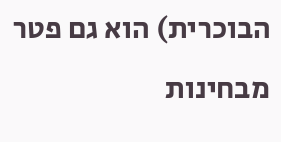הבוכרית) הוא גם פטר מבחינות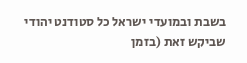בשבת ובמועדי ישראל כל סטודנט יהודי שביקש זאת (בזמן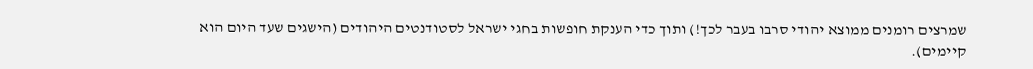שמרצים רומנים ממוצא יהודי סרבו בעבר לכך!) ותוך כדי הענקת חופשות בחגי ישראל לסטודנטים היהודים (הישגים שעד היום הוא קיימים).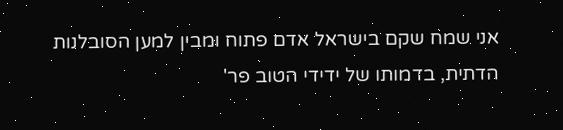אני שמח שקם בישראל אדם פתוח ומבין למען הסובלנות הדתית, בדמותו של ידידי הטוב פר'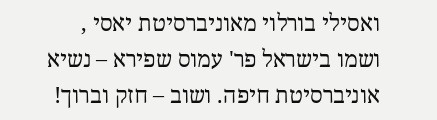ואסילי בורלוי מאוניברסיטת יאסי , ושמו בישראל פר' עמוס שפירא – נשיא אוניברסיטת חיפה. ושוב – חזק וברוך!